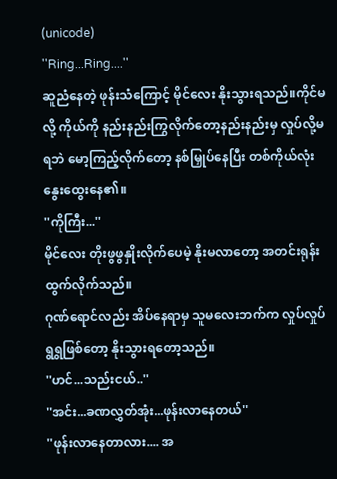(unicode)
''Ring...Ring....''
ဆူညံနေတဲ့ ဖုန်းသံကြောင့် မိုင်လေး နိုးသွားရသည်။ကိုင်မလို့ ကိုယ်ကို နည်းနည်းကြွလိုက်တော့နည်းနည်းမှ လှုပ်လို့မရဘဲ မော့ကြည့်လိုက်တော့ နစ်မြှုပ်နေပြီး တစ်ကိုယ်လုံး နွေးထွေးနေ၏။
''ကိုကြီး...''
မိုင်လေး တိုးဖွဖွနှိုးလိုက်ပေမဲ့ နိုးမလာတော့ အတင်းရုန်းထွက်လိုက်သည်။
ဂုဏ်ရောင်လည်း အိပ်နေရာမှ သူမလေးဘက်က လှုပ်လှုပ်ရွရွဖြစ်တော့ နိုးသွားရတော့သည်။
''ဟင်...သည်းငယ်..''
''အင်း...ခဏလွှတ်အုံး...ဖုန်းလာနေတယ်''
''ဖုန်းလာနေတာလား.... အ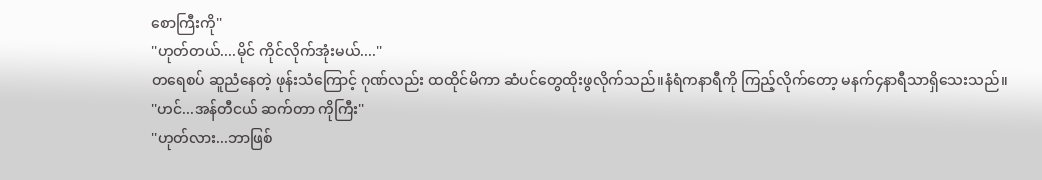စောကြီးကို''
''ဟုတ်တယ်....မိုင် ကိုင်လိုက်အုံးမယ်....''
တရေစပ် ဆူညံနေတဲ့ ဖုန်းသံကြောင့် ဂုဏ်လည်း ထထိုင်မိကာ ဆံပင်တွေထိုးဖွလိုက်သည်။နံရံကနာရီကို ကြည့်လိုက်တော့ မနက်၄နာရီသာရှိသေးသည်။
''ဟင်...အန်တီငယ် ဆက်တာ ကိုကြီး''
''ဟုတ်လား...ဘာဖြစ်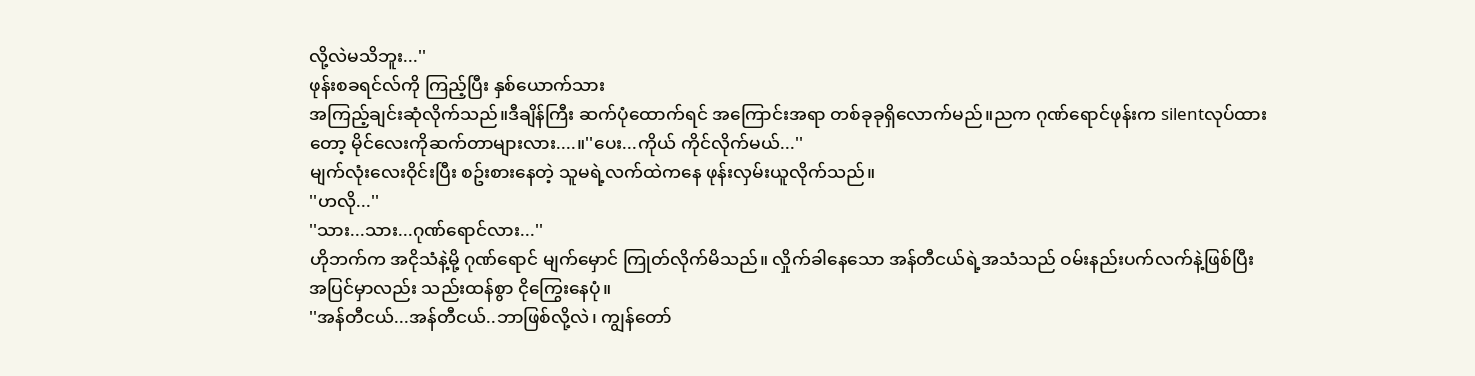လို့လဲမသိဘူး...''
ဖုန်းစခရင်လ်ကို ကြည့်ပြီး နှစ်ယောက်သား
အကြည့်ချင်းဆုံလိုက်သည်။ဒီချိန်ကြီး ဆက်ပုံထောက်ရင် အကြောင်းအရာ တစ်ခုခုရှိလောက်မည်။ညက ဂုဏ်ရောင်ဖုန်းက silentလုပ်ထားတော့ မိုင်လေးကိုဆက်တာများလား....။''ပေး...ကိုယ် ကိုင်လိုက်မယ်...''
မျက်လုံးလေးဝိုင်းပြီး စဥ်းစားနေတဲ့ သူမရဲ့လက်ထဲကနေ ဖုန်းလှမ်းယူလိုက်သည်။
''ဟလို...''
''သား...သား...ဂုဏ်ရောင်လား...''
ဟိုဘက်က အငိုသံနဲ့မို့ ဂုဏ်ရောင် မျက်မှောင် ကြုတ်လိုက်မိသည်။ လှိုက်ခါနေသော အန်တီငယ်ရဲ့အသံသည် ဝမ်းနည်းပက်လက်နဲ့ဖြစ်ပြီး အပြင်မှာလည်း သည်းထန်စွာ ငိုကြွေးနေပုံ။
''အန်တီငယ်...အန်တီငယ်..ဘာဖြစ်လို့လဲ၊ ကျွန်တော်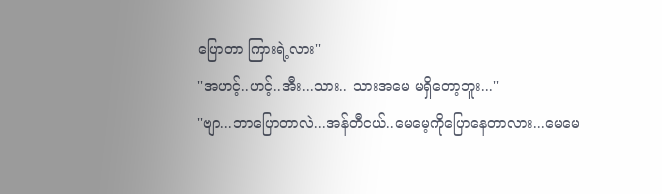ပြောတာ ကြားရဲ့လား''
''အဟင့်..ဟင့်..အီး...သား.. သားအမေ မရှိတော့ဘူး...''
''ဗျာ...ဘာပြောတာလဲ...အန်တီငယ်..မေမေ့ကိုပြောနေတာလား...မေမေ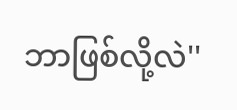ဘာဖြစ်လို့လဲ''